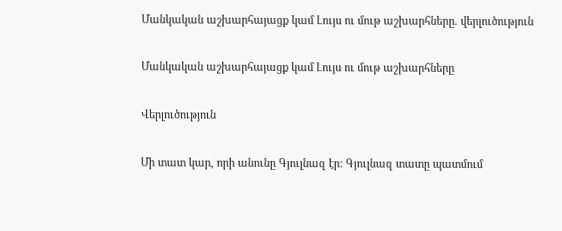Մանկական աշխարհայացք կամ Լույս ու մութ աշխարհները. վերլուծություն

Մանկական աշխարհայացք կամ Լույս ու մութ աշխարհները

Վերլուծություն

Մի տատ կար, որի անունը Գյուլնազ էր։ Գյուլնազ տատը պատմում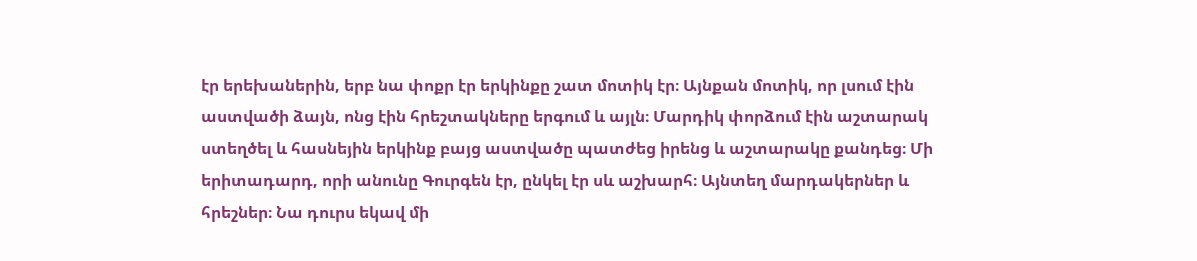էր երեխաներին, երբ նա փոքր էր երկինքը շատ մոտիկ էր։ Այնքան մոտիկ, որ լսում էին աստվածի ձայն, ոնց էին հրեշտակները երգում և այլն։ Մարդիկ փորձում էին աշտարակ ստեղծել և հասնեյին երկինք բայց աստվածը պատժեց իրենց և աշտարակը քանդեց։ Մի երիտադարդ, որի անունը Գուրգեն էր, ընկել էր սև աշխարհ։ Այնտեղ մարդակերներ և հրեշներ։ Նա դուրս եկավ մի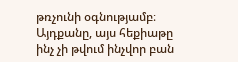թռչունի օգնությամբ։ Այդքանը, այս հեքիաթը ինչ չի թվում ինչվոր բան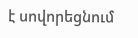է սովորեցնում